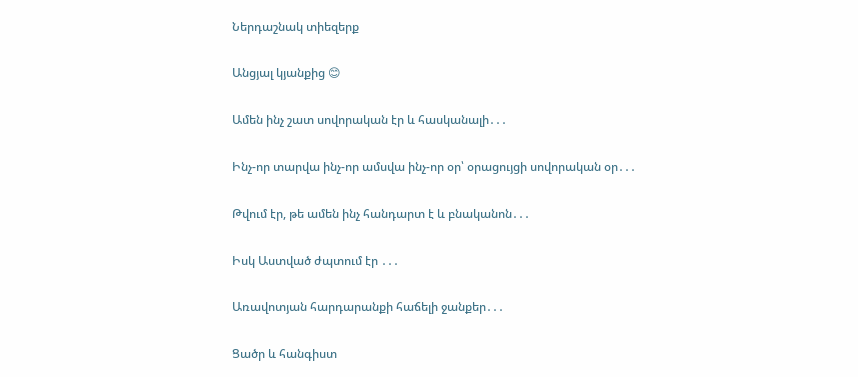Ներդաշնակ տիեզերք

Անցյալ կյանքից 😊

Ամեն ինչ շատ սովորական էր և հասկանալի․․․

Ինչ-որ տարվա ինչ-որ ամսվա ինչ-որ օր՝ օրացույցի սովորական օր․․․

Թվում էր, թե ամեն ինչ հանդարտ է և բնականոն․․․

Իսկ Աստված ժպտում էր ․․․

Առավոտյան հարդարանքի հաճելի ջանքեր․․․

Ցածր և հանգիստ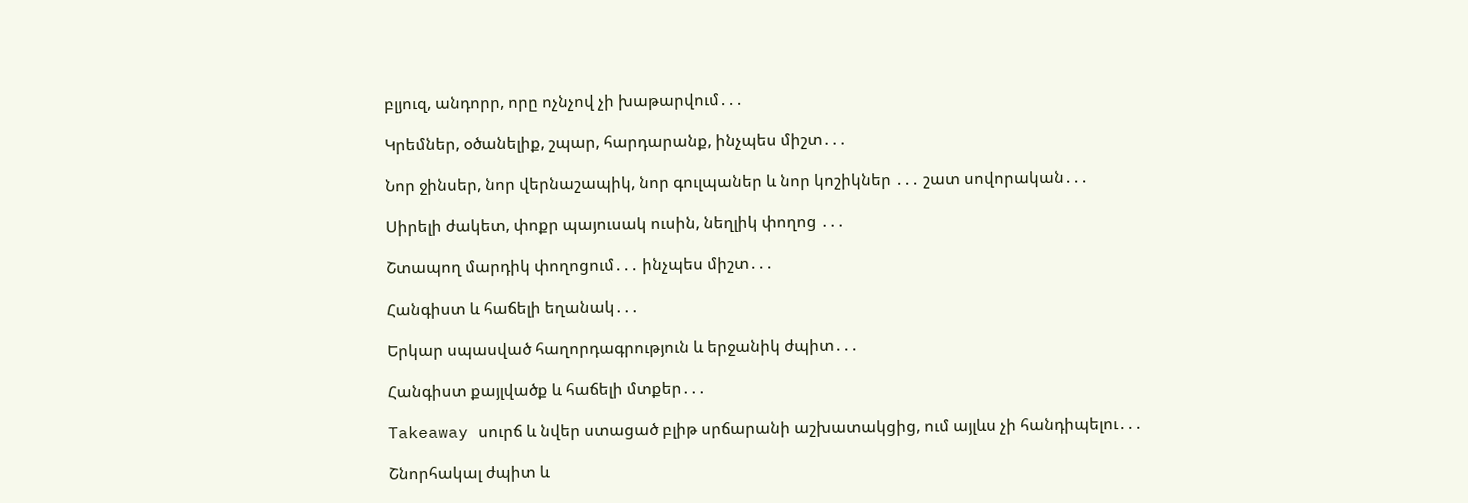բլյուզ, անդորր, որը ոչնչով չի խաթարվում․․․

Կրեմներ, օծանելիք, շպար, հարդարանք, ինչպես միշտ․․․

Նոր ջինսեր, նոր վերնաշապիկ, նոր գուլպաներ և նոր կոշիկներ ․․․ շատ սովորական․․․

Սիրելի ժակետ, փոքր պայուսակ ուսին, նեղլիկ փողոց ․․․

Շտապող մարդիկ փողոցում․․․ ինչպես միշտ․․․

Հանգիստ և հաճելի եղանակ․․․

Երկար սպասված հաղորդագրություն և երջանիկ ժպիտ․․․

Հանգիստ քայլվածք և հաճելի մտքեր․․․

Takeaway սուրճ և նվեր ստացած բլիթ սրճարանի աշխատակցից, ում այլևս չի հանդիպելու․․․

Շնորհակալ ժպիտ և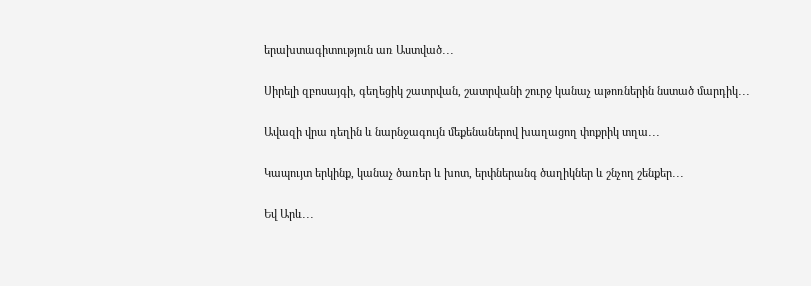երախտագիտություն առ Աստված․․․

Սիրելի զբոսայգի, գեղեցիկ շատրվան, շատրվանի շուրջ կանաչ աթոռներին նստած մարդիկ․․․

Ավազի վրա դեղին և նարնջագույն մեքենաներով խաղացող փոքրիկ տղա․․․

Կապույտ երկինք, կանաչ ծառեր և խոտ, երփներանգ ծաղիկներ և շնչող շենքեր․․․

Եվ Արև․․․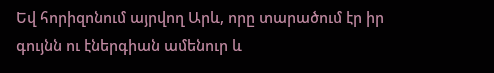Եվ հորիզոնում այրվող Արև, որը տարածում էր իր գույնն ու էներգիան ամենուր և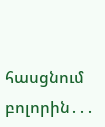հասցնում բոլորին․․․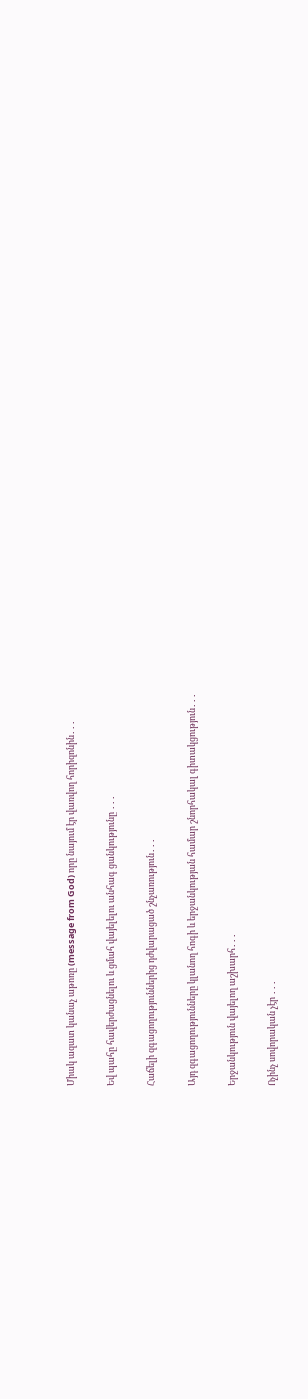Միակ ազատ կանաչ աթոռը (message from God) որը նայում էր վառվող հորիզոնին․․․

Եվ պահը հավերժացնելու և ցմահ վայելելու անհագ ցանկությունը ․․․

Հաճելի զգացողություններից դժվարացած շնչառություն․․․

Այդ զգացողությունները կլանող հոգի և երջանկության համար շնորհակալ գիտակցություն․․․

Երջանկություն վայելող աշխարհ․․․

Ոչինչ սովորական չէր ․․․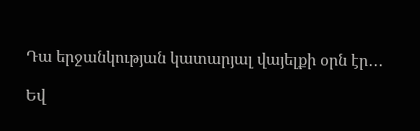Դա երջանկության կատարյալ վայելքի օրն էր․․․

Եվ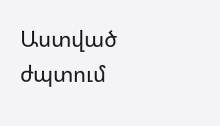Աստված ժպտում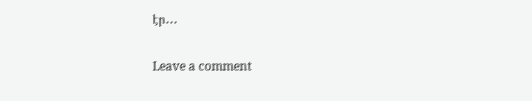էր․․․

Leave a comment